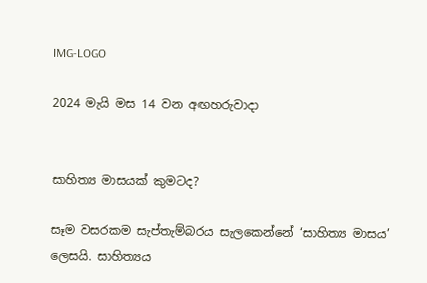IMG-LOGO

2024 මැයි මස 14 වන අඟහරුවාදා


සාහිත්‍ය මාසයක් කුමටද?

සෑම වසරකම සැප්තැම්බරය සැලකෙන්නේ ‘සාහිත්‍ය මාසය’ ලෙසයි. සාහිත්‍යය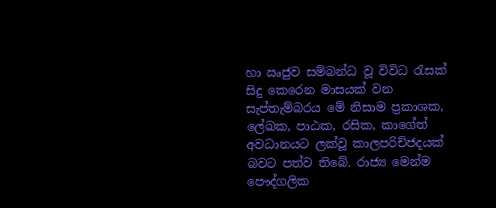හා ඍජුව සම්බන්ධ වූ විවිධ රැසක් සිදු කෙරෙන මාසයක් වන සැප්තැම්බරය මේ නිසාම ප්‍රකාශක, ලේඛක, පාඨක, රසික, කාගේත් අවධානයට ලක්වූ කාලපරිච්‍ජදයක් බවට පත්ව තිබේ. රාජ්‍ය මෙන්ම පෞද්ගලික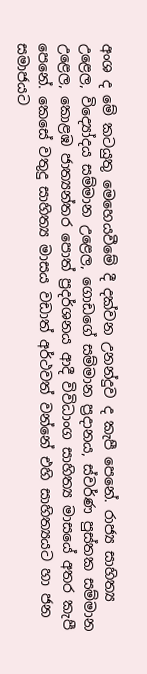අංශ ද මේ කටයුතු මෙහෙයවීමේ දී දක්වන උනන්දුව ද කැපී පෙනේ. රාජ්‍ය සාහිත්‍ය උළෙල, විද්‍යෝදය සම්මාන උළෙල, ගොඩගේ සම්මාන ප්‍රදානය, ස්වර්ණ පුස්තක සම්මාන උළෙල, කොළඹ ජාත්‍යන්තර පොත් ප්‍රදර්ශනය ආදී විවිධාංග සාහිත්‍ය මාසයේ අතර කැපී පෙනේ. කෙසේ වතුදු සාහිත්‍ය මාසය වඩාත් අර්ථවත් වන්නේ එහි සාහිත්‍යයට හා ජන සමාජයට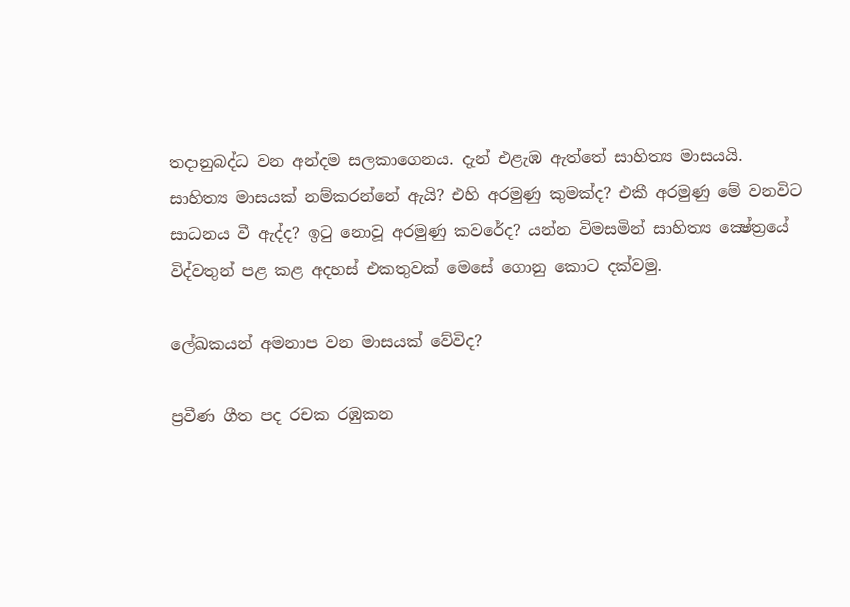තදානුබද්ධ වන අන්දම සලකාගෙනය. දැන් එළැඹ ඇත්තේ සාහිත්‍ය මාසයයි. සාහිත්‍ය මාසයක් නම්කරන්නේ ඇයි? එහි අරමුණු කුමක්ද? එකී අරමුණු මේ වනවිට සාධනය වී ඇද්ද? ඉටු නොවූ අරමුණු කවරේද? යන්න විමසමින් සාහිත්‍ය ක්‍ෂේත්‍රයේ විද්වතුන් පළ කළ අදහස් එකතුවක් මෙසේ ගොනු කොට දක්වමු.

ලේඛකයන් අමනාප වන මාසයක් වේවිද?

ප්‍රවීණ ගීත පද රචක රඹුකන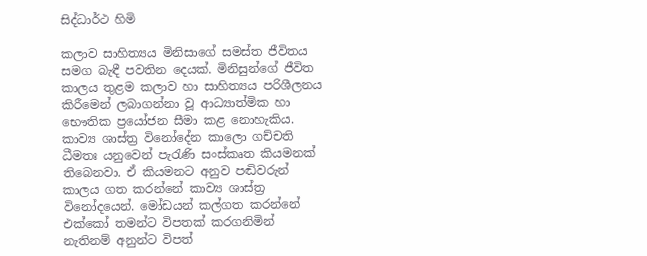සිද්ධාර්ථ හිමි

කලාව සාහිත්‍යය මිනිසාගේ සමස්ත ජීවිතය සමග බැඳී පවතින දෙයක්. මිනිසුන්ගේ ජීවිත කාලය තුළම කලාව හා සාහිත්‍යය පරිශීලනය කිරීමෙන් ලබාගන්නා වූ ආධ්‍යාත්මික හා භෞතික ප්‍රයෝජන සීමා කළ නොහැකිය. කාව්‍ය ශාස්ත්‍ර විනෝදේන කාලො ගච්චති ධීමතඃ යනුවෙන් පැරැණි සංස්කෘත කියමනක් තිබෙනවා. ඒ කියමනට අනුව පඬිවරුන් කාලය ගත කරන්නේ කාව්‍ය ශාස්ත්‍ර විනෝදයෙන්. මෝඩයන් කල්ගත කරන්නේ එක්කෝ තමන්ට විපතක් කරගනිමින් නැතිනම් අනුන්ට විපත්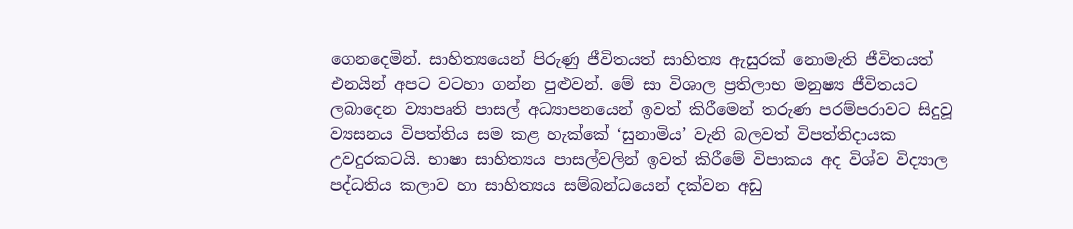ගෙනදෙමින්. සාහිත්‍යයෙන් පිරුණු ජීවිතයත් සාහිත්‍ය ඇසුරක් නොමැති ජීවිතයත් එනයින් අපට වටහා ගන්න පුළුවන්. මේ සා විශාල ප්‍රතිලාභ මනුෂ්‍ය ජීවිතයට ලබාදෙන ව්‍යාපෘති පාසල් අධ්‍යාපනයෙන් ඉවත් කිරීමෙන් තරුණ පරම්පරාවට සිදුවූ ව්‍යසනය විපත්තිය සම කළ හැක්කේ ‘සුනාමිය’ වැනි බලවත් විපත්තිදායක උවදුරකටයි. භාෂා සාහිත්‍යය පාසල්වලින් ඉවත් කිරීමේ විපාකය අද විශ්ව විද්‍යාල පද්ධතිය කලාව හා සාහිත්‍යය සම්බන්ධයෙන් දක්වන අඩු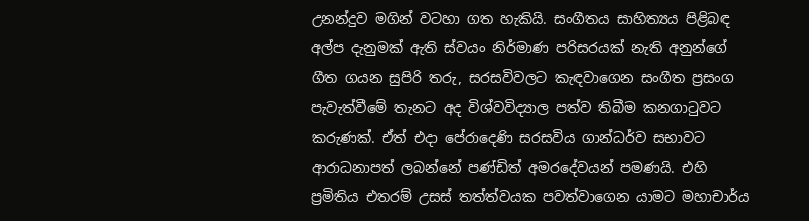උනන්දුව මගින් වටහා ගත හැකියි. සංගීතය සාහිත්‍යය පිළිබඳ අල්ප දැනුමක් ඇති ස්වයං නිර්මාණ පරිසරයක් නැති අනුන්ගේ ගීත ගයන සුපිරි තරු, සරසවිවලට කැඳවාගෙන සංගීත ප්‍රසංග පැවැත්වීමේ තැනට අද විශ්වවිද්‍යාල පත්ව තිබීම කනගාටුවට කරුණක්. ඒත් එදා පේරාදෙණි සරසවිය ගාන්ධර්ව සභාවට ආරාධනාපත් ලබන්නේ පණ්ඩිත් අමරදේවයන් පමණයි. එහි ප්‍රමිතිය එතරම් උසස් තත්ත්වයක පවත්වාගෙන යාමට මහාචාර්ය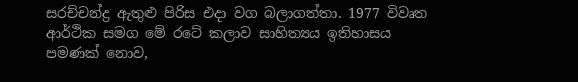සරච්චන්ද්‍ර ඇතුළු පිරිස එදා වග බලාගත්තා. 1977 විවෘත ආර්ථික සමග මේ රටේ කලාව සාහිත්‍යය ඉතිහාසය පමණක් නොව,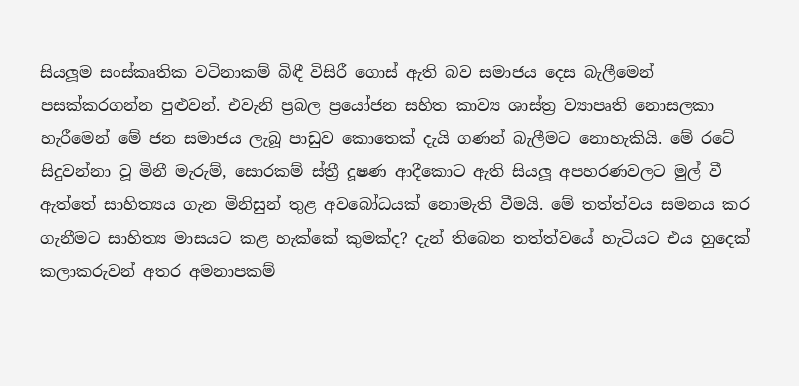සියලූම සංස්කෘතික වටිනාකම් බිඳී විසිරී ගොස් ඇති බව සමාජය දෙස බැලීමෙන් පසක්කරගන්න පුළුවන්. එවැනි ප්‍රබල ප්‍රයෝජන සහිත කාව්‍ය ශාස්ත්‍ර ව්‍යාපෘති නොසලකා හැරීමෙන් මේ ජන සමාජය ලැබූ පාඩුව කොතෙක් දැයි ගණන් බැලීමට නොහැකියි. මේ රටේ සිදුවන්නා වූ මිනී මැරුම්, සොරකම් ස්ත්‍රී දූෂණ ආදීකොට ඇති සියලූ අපහරණවලට මුල් වී ඇත්තේ සාහිත්‍යය ගැන මිනිසුන් තුළ අවබෝධයක් නොමැති වීමයි. මේ තත්ත්වය සමනය කර ගැනීමට සාහිත්‍ය මාසයට කළ හැක්කේ කුමක්ද? දැන් තිබෙන තත්ත්වයේ හැටියට එය හුදෙක් කලාකරුවන් අතර අමනාපකම්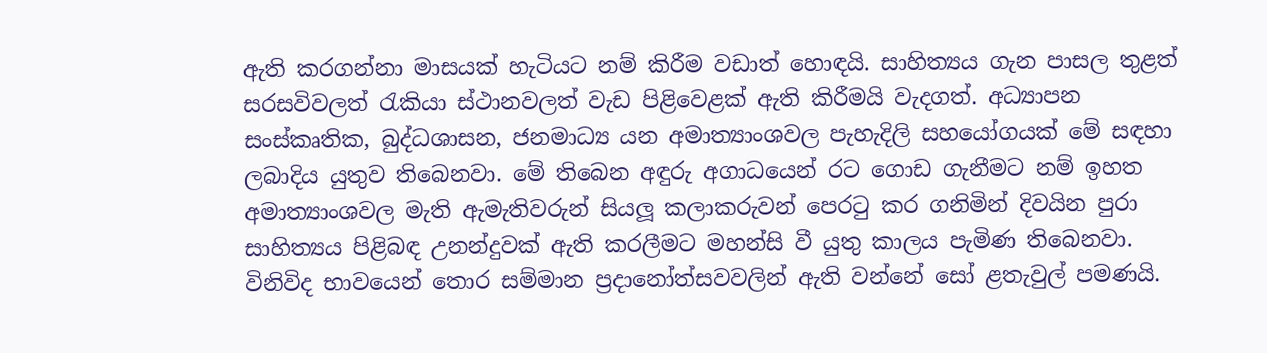ඇති කරගන්නා මාසයක් හැටියට නම් කිරීම වඩාත් හොඳයි. සාහිත්‍යය ගැන පාසල තුළත් සරසවිවලත් රැකියා ස්ථානවලත් වැඩ පිළිවෙළක් ඇති කිරීමයි වැදගත්. අධ්‍යාපන සංස්කෘතික, බුද්ධශාසන, ජනමාධ්‍ය යන අමාත්‍යාංශවල පැහැදිලි සහයෝගයක් මේ සඳහා ලබාදිය යුතුව තිබෙනවා. මේ තිබෙන අඳුරු අගාධයෙන් රට ගොඩ ගැනීමට නම් ඉහත අමාත්‍යාංශවල මැති ඇමැතිවරුන් සියලූ කලාකරුවන් පෙරටු කර ගනිමින් දිවයින පුරා සාහිත්‍යය පිළිබඳ උනන්දුවක් ඇති කරලීමට මහන්සි වී යුතු කාලය පැමිණ තිබෙනවා. විනිවිද භාවයෙන් තොර සම්මාන ප්‍රදානෝත්සවවලින් ඇති වන්නේ සෝ ළතැවුල් පමණයි.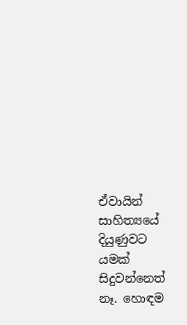ඒවායින් සාහිත්‍යයේ දියුණුවට යමක් සිදුවන්නෙත් නෑ. හොඳම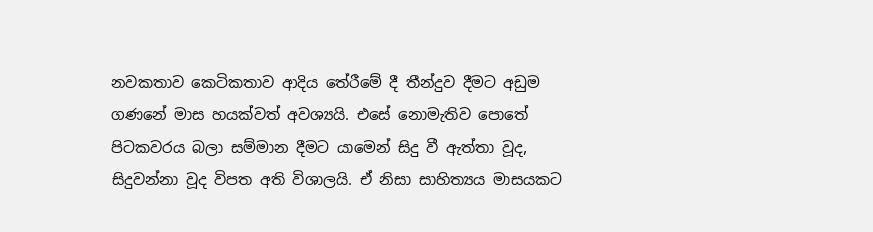නවකතාව කෙටිකතාව ආදිය තේරීමේ දී තීන්දුව දීමට අඩුම ගණනේ මාස හයක්වත් අවශ්‍යයි. එසේ නොමැතිව පොතේ පිටකවරය බලා සම්මාන දීමට යාමෙන් සිදු වී ඇත්තා වූද, සිදුවන්නා වූද විපත අති විශාලයි. ඒ නිසා සාහිත්‍යය මාසයකට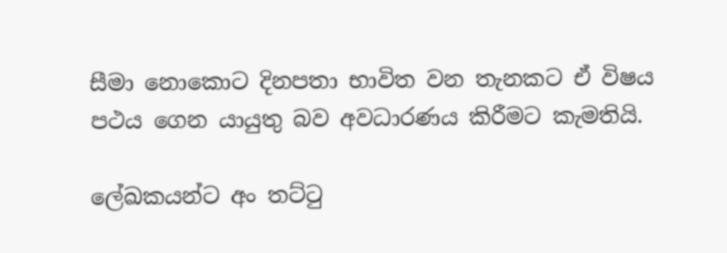සීමා නොකොට දිනපතා භාවිත වන තැනකට ඒ විෂය පථය ගෙන යායුතු බව අවධාරණය කිරීමට කැමතියි.

ලේඛකයන්ට අං තට්ටු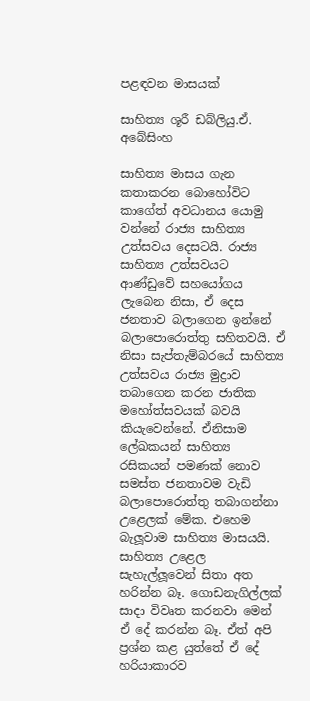පළඳවන මාසයක්

සාහිත්‍ය ශූරී ඩබ්ලියු.ඒ. අබේසිංහ

සාහිත්‍ය මාසය ගැන කතාකරන බොහෝවිට කාගේත් අවධානය යොමු වන්නේ රාජ්‍ය සාහිත්‍ය උත්සවය දෙසටයි. රාජ්‍ය සාහිත්‍ය උත්සවයට ආණ්ඩුවේ සහයෝගය ලැබෙන නිසා, ඒ දෙස ජනතාව බලාගෙන ඉන්නේ බලාපොරොත්තු සහිතවයි. ඒ නිසා සැප්තැම්බරයේ සාහිත්‍ය උත්සවය රාජ්‍ය මුද්‍රාව තබාගෙන කරන ජාතික මහෝත්සවයක් බවයි කියැවෙන්නේ. ඒනිසාම ලේඛකයන් සාහිත්‍ය රසිකයන් පමණක් නොව සමස්ත ජනතාවම වැඩි බලාපොරොත්තු තබාගන්නා උළෙලක් මේක. එහෙම බැලූවාම සාහිත්‍ය මාසයයි. සාහිත්‍ය උළෙල සැහැල්ලූවෙන් සිතා අත හරින්න බෑ. ගොඩනැගිල්ලක් සාදා විවෘත කරනවා මෙන් ඒ දේ කරන්න බෑ. ඒත් අපි ප්‍රශ්න කළ යුත්තේ ඒ දේ හරියාකාරව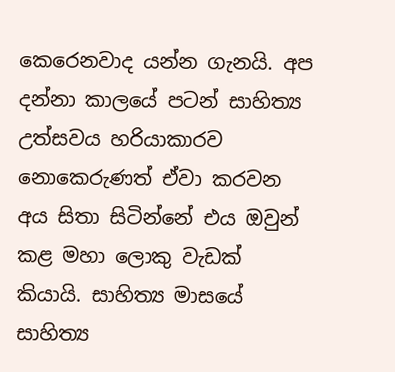කෙරෙනවාද යන්න ගැනයි. අප දන්නා කාලයේ පටන් සාහිත්‍ය උත්සවය හරියාකාරව නොකෙරුණත් ඒවා කරවන අය සිතා සිටින්නේ එය ඔවුන් කළ මහා ලොකු වැඩක් කියායි. සාහිත්‍ය මාසයේ සාහිත්‍ය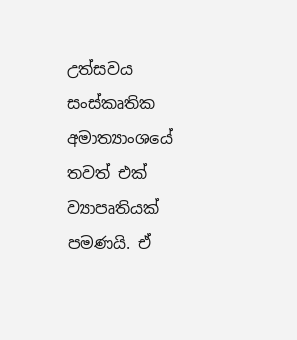උත්සවය සංස්කෘතික අමාත්‍යාංශයේ තවත් එක් ව්‍යාපෘතියක් පමණයි. ඒ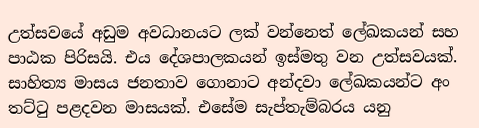උත්සවයේ අඩුම අවධානයට ලක් වන්නෙත් ලේඛකයන් සහ පාඨක පිරිසයි. එය දේශපාලකයන් ඉස්මතු වන උත්සවයක්. සාහිත්‍ය මාසය ජනතාව ගොනාට අන්දවා ලේඛකයන්ට අං තට්ටු පළදවන මාසයක්. එසේම සැප්තැම්බරය යනු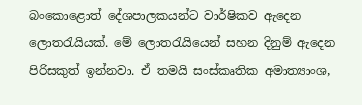බංකොළොත් දේශපාලකයන්ට වාර්ෂිකව ඇදෙන ලොතරැයියක්. මේ ලොතරැයියෙන් සහන දිනුම් ඇදෙන පිරිසකුත් ඉන්නවා. ඒ තමයි සංස්කෘතික අමාත්‍යාංශ,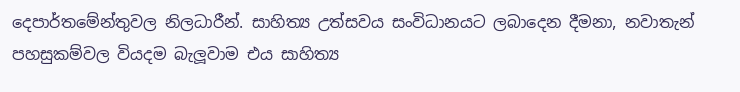දෙපාර්තමේන්තුවල නිලධාරීන්. සාහිත්‍ය උත්සවය සංවිධානයට ලබාදෙන දීමනා, නවාතැන් පහසුකම්වල වියදම බැලූවාම එය සාහිත්‍ය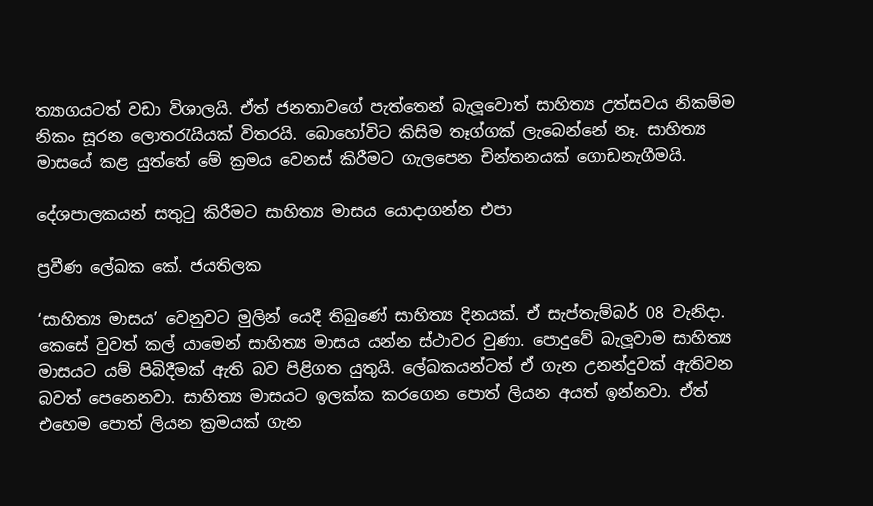ත්‍යාගයටත් වඩා විශාලයි. ඒත් ජනතාවගේ පැත්තෙන් බැලූවොත් සාහිත්‍ය උත්සවය නිකම්ම නිකං සූරන ලොතරැයියක් විතරයි. බොහෝවිට කිසිම තෑග්ගක් ලැබෙන්නේ නෑ. සාහිත්‍ය මාසයේ කළ යුත්තේ මේ ක්‍රමය වෙනස් කිරීමට ගැලපෙන චින්තනයක් ගොඩනැගීමයි.

දේශපාලකයන් සතුටු කිරීමට සාහිත්‍ය මාසය යොදාගන්න එපා

ප්‍රවීණ ලේඛක කේ. ජයතිලක

‘සාහිත්‍ය මාසය’ වෙනුවට මුලින් යෙදී තිබුණේ සාහිත්‍ය දිනයක්. ඒ සැප්තැම්බර් 08 වැනිදා. කෙසේ වුවත් කල් යාමෙන් සාහිත්‍ය මාසය යන්න ස්ථාවර වුණා. පොදුවේ බැලූවාම සාහිත්‍ය මාසයට යම් පිබිදීමක් ඇති බව පිළිගත යුතුයි. ලේඛකයන්ටත් ඒ ගැන උනන්දුවක් ඇතිවන බවත් පෙනෙනවා. සාහිත්‍ය මාසයට ඉලක්ක කරගෙන පොත් ලියන අයත් ඉන්නවා. ඒත් එහෙම පොත් ලියන ක්‍රමයක් ගැන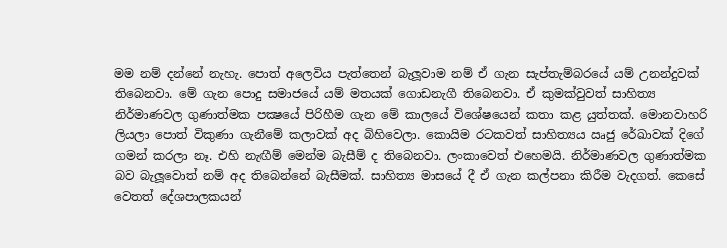මම නම් දන්නේ නැහැ. පොත් අලෙවිය පැත්තෙන් බැලූවාම නම් ඒ ගැන සැප්තැම්බරයේ යම් උනන්දුවක් තිබෙනවා. මේ ගැන පොදු සමාජයේ යම් මතයක් ගොඩනැගී තිබෙනවා. ඒ කුමක්වුවත් සාහිත්‍ය නිර්මාණවල ගුණාත්මක පක්‍ෂයේ පිරිහීම ගැන මේ කාලයේ විශේෂයෙන් කතා කළ යුත්තක්. මොනවාහරි ලියලා පොත් විකුණා ගැනීමේ කලාවක් අද බිහිවෙලා. කොයිම රටකවත් සාහිත්‍යය ඍජු රේඛාවක් දිගේ ගමන් කරලා නෑ. එහි නැඟීම් මෙන්ම බැසීම් ද තිබෙනවා. ලංකාවෙත් එහෙමයි. නිර්මාණවල ගුණාත්මක බව බැලූවොත් නම් අද තිබෙන්නේ බැසීමක්. සාහිත්‍ය මාසයේ දී ඒ ගැන කල්පනා කිරීම වැදගත්. කෙසේ වෙතත් දේශපාලකයන්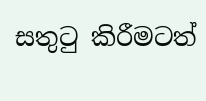සතුටු කිරීමටත්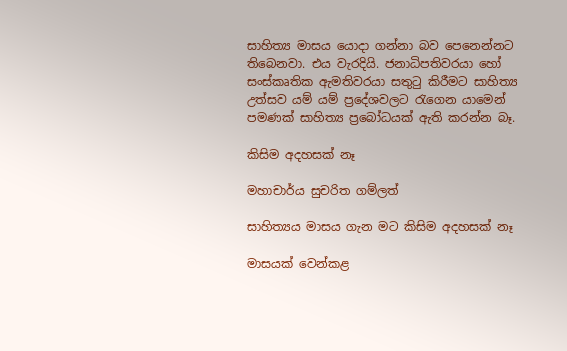සාහිත්‍ය මාසය යොදා ගන්නා බව පෙනෙන්නට තිබෙනවා. එය වැරදියි. ජනාධිපතිවරයා හෝ සංස්කෘතික ඇමතිවරයා සතුටු කිරීමට සාහිත්‍ය උත්සව යම් යම් ප්‍රදේශවලට රැගෙන යාමෙන් පමණක් සාහිත්‍ය ප්‍රබෝධයක් ඇති කරන්න බෑ.

කිසිම අදහසක් නෑ

මහාචාර්ය සුචරිත ගම්ලත්

සාහිත්‍යය මාසය ගැන මට කිසිම අදහසක් නෑ

මාසයක් වෙන්කළ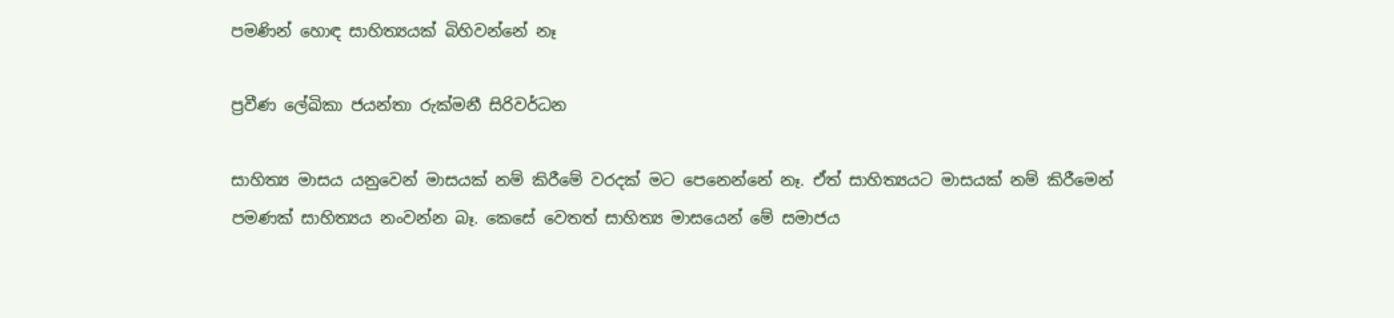පමණින් හොඳ සාහිත්‍යයක් බිහිවන්නේ නෑ

ප්‍රවීණ ලේඛිකා ජයන්තා රුක්මනී සිරිවර්ධන

සාහිත්‍ය මාසය යනුවෙන් මාසයක් නම් කිරීමේ වරදක් මට පෙනෙන්නේ නෑ. ඒත් සාහිත්‍යයට මාසයක් නම් කිරීමෙන් පමණක් සාහිත්‍යය නංවන්න බෑ. කෙසේ වෙතත් සාහිත්‍ය මාසයෙන් මේ සමාජය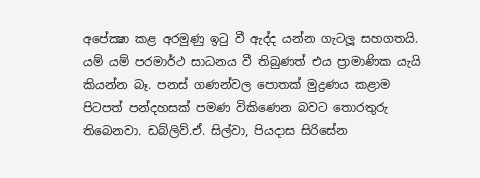අපේක්‍ෂා කළ අරමුණු ඉටු වී ඇද්ද යන්න ගැටලූ සහගතයි. යම් යම් පරමාර්ථ සාධනය වී තිබුණත් එය ප්‍රාමාණික යැයි කියන්න බෑ. පනස් ගණන්වල පොතක් මුද්‍රණය කළාම පිටපත් පන්දහසක් පමණ විකිණෙන බවට තොරතුරු තිබෙනවා. ඩබ්ලිව්.ඒ. සිල්වා, පියදාස සිරිසේන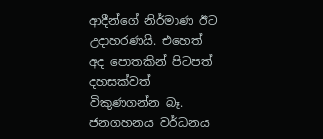ආදීන්ගේ නිර්මාණ ඊට උදාහරණයි. එහෙත් අද පොතකින් පිටපත් දහසක්වත් විකුණගන්න බෑ. ජනගහනය වර්ධනය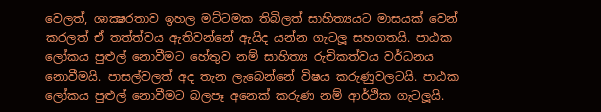වෙලත්, ශාක්‍ෂරතාව ඉහල මට්ටමක තිබිලත් සාහිත්‍යයට මාසයක් වෙන් කරලත් ඒ තත්ත්වය ඇතිවන්නේ ඇයිද යන්න ගැටලූ සහගතයි. පාඨක ලෝකය පුළුල් නොවීමට හේතුව නම් සාහිත්‍ය රුචිකත්වය වර්ධනය නොවීමයි. පාසල්වලත් අද තැන ලැබෙන්නේ විෂය කරුණුවලටයි. පාඨක ලෝකය පුළුල් නොවීමට බලපෑ අනෙක් කරුණ නම් ආර්ථික ගැටලූයි.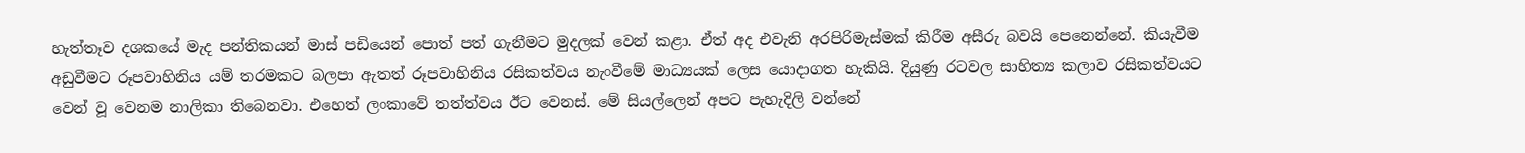හැත්තෑව දශකයේ මැද පන්තිකයන් මාස් පඩියෙන් පොත් පත් ගැනීමට මුදලක් වෙන් කළා. ඒත් අද එවැනි අරපිරිමැස්මක් කිරීම අසීරු බවයි පෙනෙන්නේ. කියැවීම අඩුවීමට රූපවාහිනිය යම් තරමකට බලපා ඇතත් රූපවාහිනිය රසිකත්වය නැංවීමේ මාධ්‍යයක් ලෙස යොදාගත හැකියි. දියුණු රටවල සාහිත්‍ය කලාව රසිකත්වයට වෙන් වූ වෙනම නාලිකා තිබෙනවා. එහෙත් ලංකාවේ තත්ත්වය ඊට වෙනස්. මේ සියල්ලෙන් අපට පැහැදිලි වන්නේ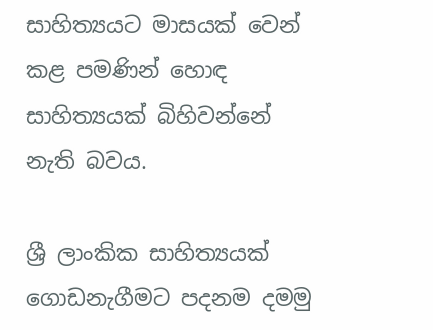සාහිත්‍යයට මාසයක් වෙන් කළ පමණින් හොඳ සාහිත්‍යයක් බිහිවන්නේ නැති බවය.

ශ්‍රී ලාංකික සාහිත්‍යයක් ගොඩනැගීමට පදනම දමමු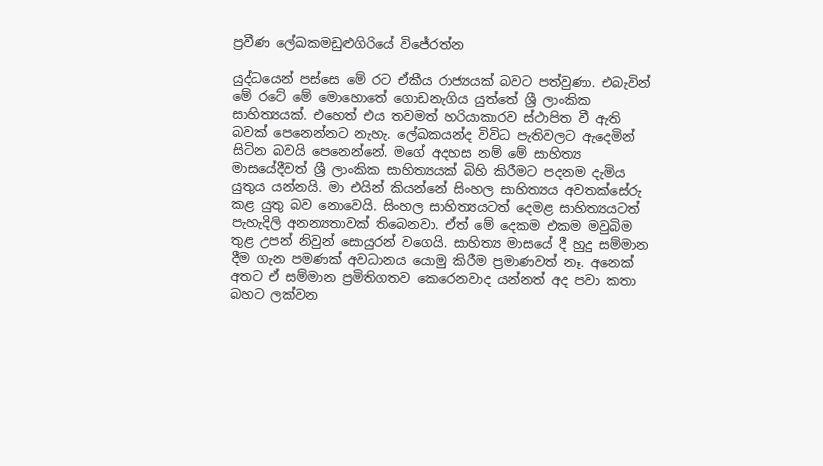ප්‍රවීණ ලේඛකමඩුළුගිරියේ විජේරත්න

යුද්ධයෙන් පස්සෙ මේ රට ඒකීය රාජ්‍යයක් බවට පත්වුණා. එබැවින් මේ රටේ මේ මොහොතේ ගොඩනැගිය යුත්තේ ශ්‍රී ලාංකික සාහිත්‍යයක්. එහෙත් එය තවමත් හරියාකාරව ස්ථාපිත වී ඇති බවක් පෙනෙන්නට නැහැ. ලේඛකයන්ද විවිධ පැතිවලට ඇදෙමින් සිටින බවයි පෙනෙන්නේ. මගේ අදහස නම් මේ සාහිත්‍ය මාසයේදීවත් ශ්‍රී ලාංකික සාහිත්‍යයක් බිහි කිරීමට පදනම දැමිය යුතුය යන්නයි. මා එයින් කියන්නේ සිංහල සාහිත්‍යය අවතක්සේරු කළ යුතු බව නොවෙයි. සිංහල සාහිත්‍යයටත් දෙමළ සාහිත්‍යයටත් පැහැදිලි අනන්‍යතාවක් තිබෙනවා. ඒත් මේ දෙකම එකම මවුබිම තුළ උපන් නිවුන් සොයුරන් වගෙයි. සාහිත්‍ය මාසයේ දී හුදු සම්මාන දීම ගැන පමණක් අවධානය යොමු කිරීම ප්‍රමාණවත් නෑ. අනෙක් අතට ඒ සම්මාන ප්‍රමිතිගතව කෙරෙනවාද යන්නත් අද පවා කතා බහට ලක්වන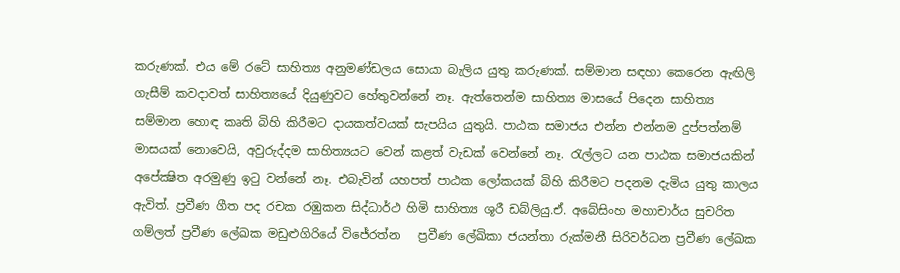කරුණක්. එය මේ රටේ සාහිත්‍ය අනුමණ්ඩලය සොයා බැලිය යුතු කරුණක්. සම්මාන සඳහා කෙරෙන ඇඟිලි ගැසීම් කවදාවත් සාහිත්‍යයේ දියුණුවට හේතුවන්නේ නෑ. ඇත්තෙන්ම සාහිත්‍ය මාසයේ පිදෙන සාහිත්‍ය සම්මාන හොඳ කෘති බිහි කිරීමට දායකත්වයක් සැපයිය යුතුයි. පාඨක සමාජය එන්න එන්නම දුප්පත්නම් මාසයක් නොවෙයි, අවුරුද්දම සාහිත්‍යයට වෙන් කළත් වැඩක් වෙන්නේ නෑ. රැල්ලට යන පාඨක සමාජයකින් අපේක්‍ෂිත අරමුණු ඉටු වන්නේ නෑ. එබැවින් යහපත් පාඨක ලෝකයක් බිහි කිරීමට පදනම දැමිය යුතු කාලය ඇවිත්. ප්‍රවීණ ගීත පද රචක රඹුකන සිද්ධාර්ථ හිමි සාහිත්‍ය ශූරී ඩබ්ලියු.ඒ. අබේසිංහ මහාචාර්ය සුචරිත ගම්ලත් ප්‍රවීණ ලේඛක මඩුළුගිරියේ විජේරත්න   ප්‍රවීණ ලේඛිකා ජයන්තා රුක්මනී සිරිවර්ධන ප්‍රවීණ ලේඛක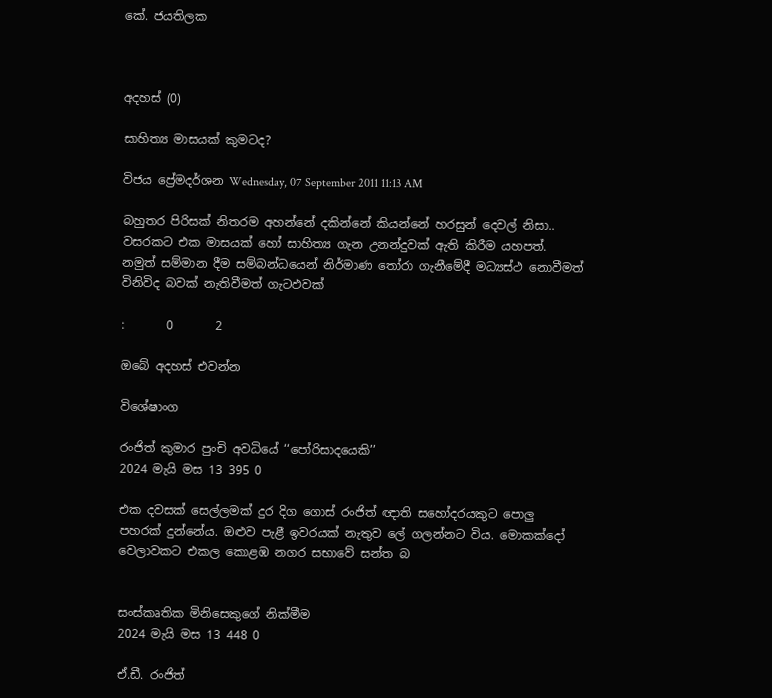කේ. ජයතිලක



අදහස් (0)

සාහිත්‍ය මාසයක් කුමටද?

විජය ප්‍රේමදර්ශන Wednesday, 07 September 2011 11:13 AM

බහුතර පිරිසක් නිතරම අහන්නේ දකි‍න්නේ කියන්නේ හරසුන් දෙවල් නිසා.. වසරකට එක මාසයක් හෝ සාහිත්‍ය ගැන උනන්දුවක් ඇති කිරීම යහපත්. නමුත් සම්මාන දීම සම්බන්ධයෙන් නිර්මාණ තෝරා ගැනීමේදී මධ්‍යස්ථ නොවීමත් විනිවිද බවක් නැතිවීමත් ගැටඵවක්

:       0       2

ඔබේ අදහස් එවන්න

විශේෂාංග

රංජිත් කුමාර පුංචි අවධියේ ‘‘පෝරිසාදයෙකි’’
2024 මැයි මස 13 395 0

එක දවසක් සෙල්ලමක් දුර දිග ගොස් රංජිත් ඥාති සහෝදරයකුට පොලු පහරක් දුන්නේය. ඔළුව පැළී ඉවරයක් නැතුව ලේ ගලන්නට විය. මොකක්දෝ වෙලාවකට එකල කොළඹ නගර සභාවේ සන්ත බ


සංස්කෘතික මිනිසෙකුගේ නික්මීම
2024 මැයි මස 13 448 0

ඒ.ඩී. රංජිත්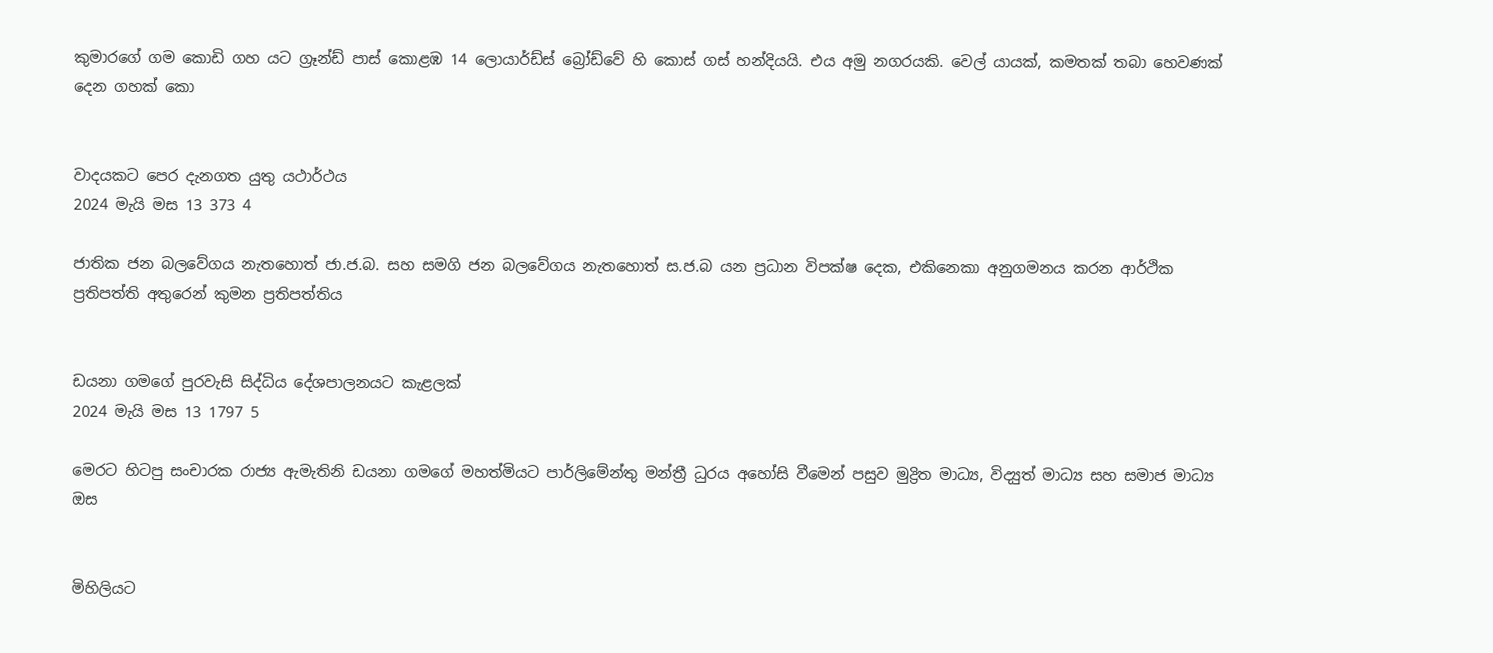කුමාරගේ ගම කොඩි ගහ යට ග්‍රෑන්ඩ් පාස් කොළඹ 14 ලොයාර්ඩ්ස් බ්‍රෝඩ්වේ හි කොස් ගස් හන්දියයි. එය අමු නගරයකි. වෙල් යායක්, කමතක් තබා හෙවණක් දෙන ගහක් කො


වාදයකට පෙර දැනගත යුතු යථාර්ථය
2024 මැයි මස 13 373 4

ජාතික ජන බලවේගය නැතහොත් ජා.ජ.බ. සහ සමගි ජන බලවේගය නැතහොත් ස.ජ.බ යන ප්‍රධාන විපක්ෂ දෙක, එකිනෙකා අනුගමනය කරන ආර්ථික ප්‍රතිපත්ති අතුරෙන් කුමන ප්‍රතිපත්තිය


ඩයනා ගමගේ පුරවැසි සිද්ධිය දේශපාලනයට කැළලක්
2024 මැයි මස 13 1797 5

මෙරට හිටපු සංචාරක රාජ්‍ය ඇමැතිනි ඩයනා ගමගේ මහත්මියට පාර්ලිමේන්තු මන්ත්‍රී ධුරය අහෝසි වීමෙන් පසුව මුද්‍රිත මාධ්‍ය, විද්‍යුත් මාධ්‍ය සහ සමාජ මාධ්‍ය ඔස


මිහිලියට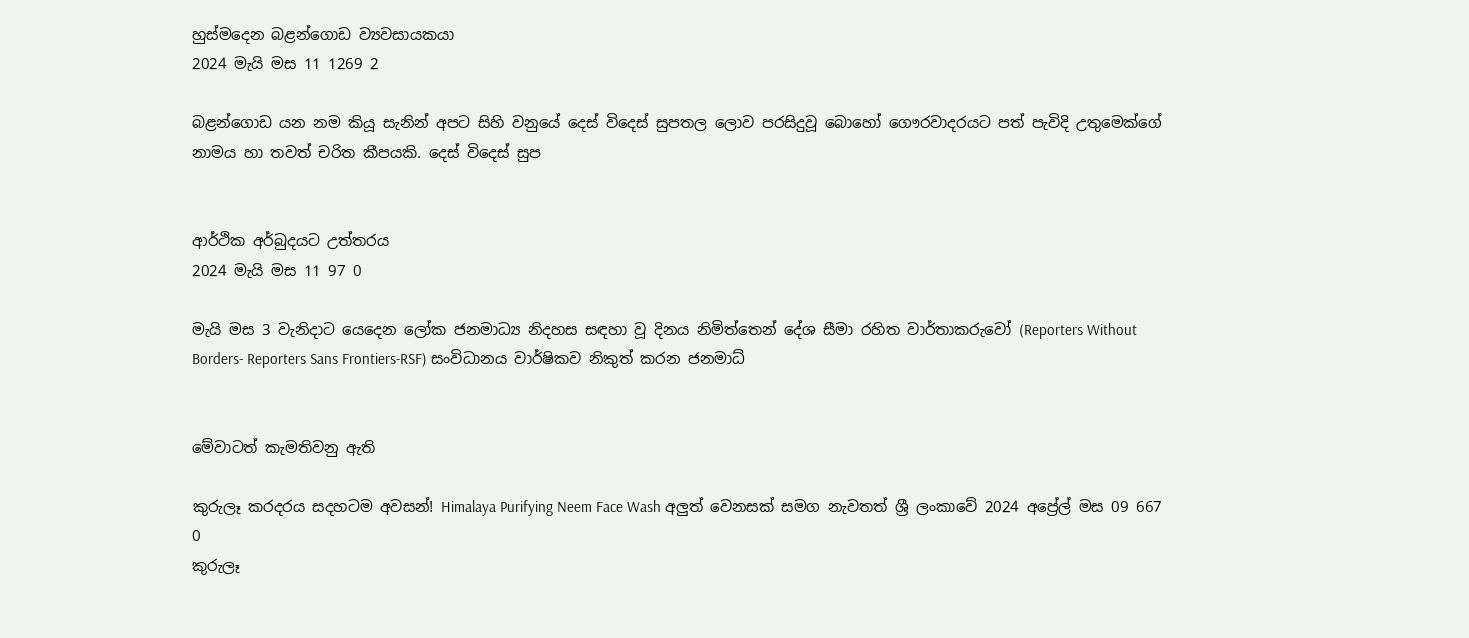හුස්මදෙන බළන්ගොඩ ව්‍යවසායකයා
2024 මැයි මස 11 1269 2

බළන්ගොඩ යන නම කියූ සැනින් අපට සිහි වනුයේ දෙස් විදෙස් සුපතල ලොව පරසිදුවූ බොහෝ ගෞරවාදරයට පත් පැවිදි උතුමෙක්ගේ නාමය හා තවත් ච‍රිත කීපයකි. දෙස් විදෙස් සුප


ආර්ථික අර්බුදයට උත්තරය
2024 මැයි මස 11 97 0

මැයි මස 3 වැනිදාට යෙදෙන ලෝක ජනමාධ්‍ය නිදහස සඳහා වූ දිනය නිමිත්තෙන් දේශ සීමා රහිත වාර්තාකරුවෝ (Reporters Without Borders- Reporters Sans Frontiers-RSF) සංවිධානය වාර්ෂිකව නිකුත් කරන ජනමාධ්


මේවාටත් කැමතිවනු ඇති

කුරුලෑ කරදරය සදහටම අවසන්! Himalaya Purifying Neem Face Wash අලුත් වෙනසක් සමග නැවතත් ශ්‍රී ලංකාවේ 2024 අප්‍රේල් මස 09 667 0
කුරුලෑ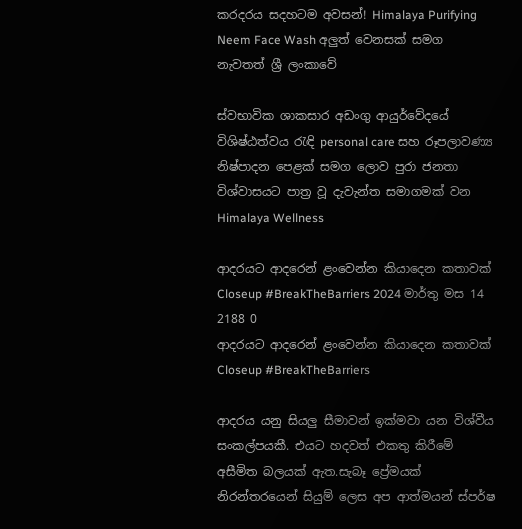කරදරය සදහටම අවසන්! Himalaya Purifying Neem Face Wash අලුත් වෙනසක් සමග නැවතත් ශ්‍රී ලංකාවේ

ස්වභාවික ශාකසාර අඩංගු ආයුර්වේදයේ විශිෂ්ඨත්වය රැඳි personal care සහ රූපලාවණ්‍ය නිෂ්පාදන පෙළක් සමග ලොව පුරා ජනතා විශ්වාසයට පාත්‍ර වූ දැවැන්ත සමාගමක් වන Himalaya Wellness

ආදරයට ආදරෙන් ළංවෙන්න කියාදෙන කතාවක් Closeup #BreakTheBarriers 2024 මාර්තු මස 14 2188 0
ආදරයට ආදරෙන් ළංවෙන්න කියාදෙන කතාවක් Closeup #BreakTheBarriers

ආදරය යනු සියලු සීමාවන් ඉක්මවා යන විශ්වීය සංකල්පයකී. එයට හදවත් එකතු කිරීමේ අසීමිත බලයක් ඇත.සැබෑ ප්‍රේමයක් නිරන්තරයෙන් සියුම් ලෙස අප ආත්මයන් ස්පර්ෂ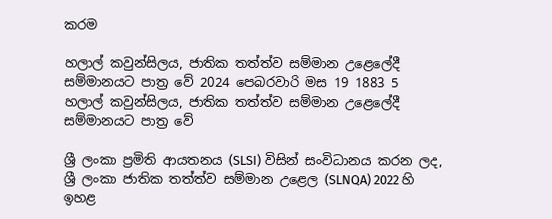කරම

හලාල් කවුන්සිලය, ජාතික තත්ත්ව සම්මාන උළෙලේදී සම්මානයට පාත්‍ර වේ 2024 පෙබරවාරි මස 19 1883 5
හලාල් කවුන්සිලය, ජාතික තත්ත්ව සම්මාන උළෙලේදී සම්මානයට පාත්‍ර වේ

ශ්‍රී ලංකා ප්‍රමිති ආයතනය (SLSI) විසින් සංවිධානය කරන ලද, ශ්‍රී ලංකා ජාතික තත්ත්ව සම්මාන උළෙල (SLNQA) 2022 හි ඉහළ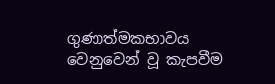ගුණාත්මකභාවය වෙනුවෙන් වූ කැපවීම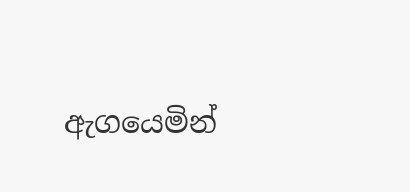ඇගයෙමින්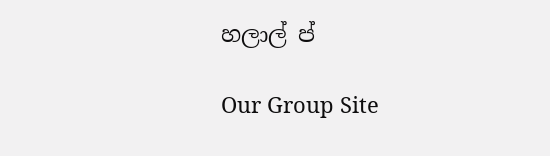හලාල් ප්

Our Group Site